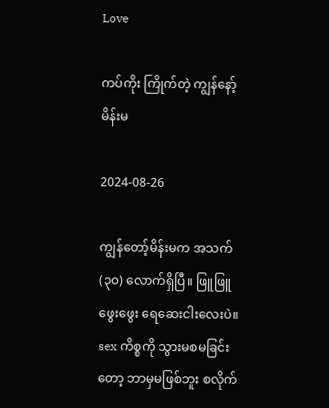Love

ကပ်ကိုး ကြိုက်တဲ့ ကျွန်နော့် မိန်းမ

2024-08-26

ကျွန်တော့်မိန်းမက အသက် (၃၀) လောက်ရှိပြီ။ ဖြူဖြူဖွေးဖွေး ရေဆေးငါးလေးပဲ။ sex ကိစ္စကို သွားမစမခြင်းတော့ ဘာမှမဖြစ်ဘူး စလိုက်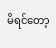မိရင်တော့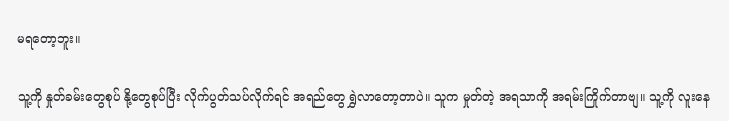မရတော့ဘူး။

သူ့ကို နှုတ်ခမ်းတွေစုပ် နို့တွေစုပ်ပြီး လိုက်ပွတ်သပ်လိုက်ရင် အရည်တွေ ရွှဲလာတော့တာပဲ။ သူက မှုတ်တဲ့ အရသာကို အရမ်းကြိုက်တာဗျ။ သူ့ကို လူးနေ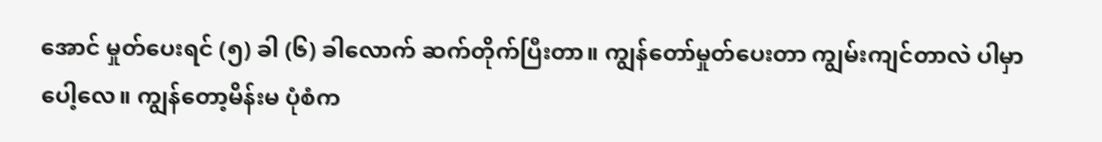အောင် မှုတ်ပေးရင် (၅) ခါ (၆) ခါလောက် ဆက်တိုက်ပြီးတာ။ ကျွန်တော်မှုတ်ပေးတာ ကျွမ်းကျင်တာလဲ ပါမှာပေါ့လေ။ ကျွန်တော့မိန်းမ ပုံစံက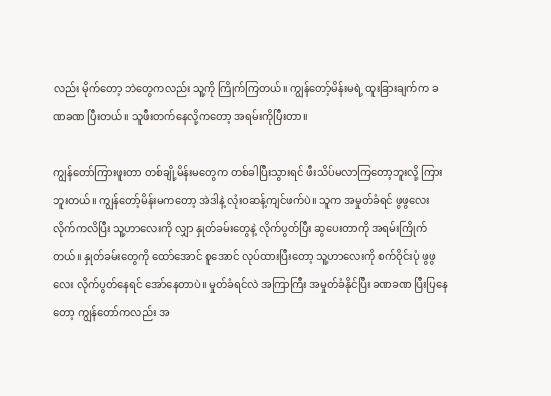လည်း မိုက်တော့ ဘဲတွေကလည်း သူ့ကို ကြိုက်ကြတယ်။ ကျွန်တော့်မိန်းမရဲ့ ထူးခြားချက်က ခဏခဏ ပြီးတယ်။ သူဖီးတက်နေလို့ကတော့ အရမ်းကိုပြီးတာ။

ကျွန်တော်ကြားဖူးတာ တစ်ချို့မိန်းမတွေက တစ်ခါပြီးသွားရင် ဖီးသိပ်မလာကြတော့ဘူးလို့ ကြားဘူးတယ်။ ကျွန်တော့်မိန်းမကတော့ အဲဒါနဲ့ လုံးဝဆန့်ကျင်ဖက်ပဲ။ သူက အမှုတ်ခံရင် ဖွဖွလေး လိုက်ကလိပြီး သူ့ဟာလေးကို လျှာ နှုတ်ခမ်းတွေနဲ့ လိုက်ပွတ်ပြီး ဆွပေးတာကို အရမ်းကြိုက်တယ်။ နှုတ်ခမ်းတွေကို ထော်အောင် စူအောင် လုပ်ထားပြီးတော့ သူ့ဟာလေးကို စက်ဝိုင်းပုံ ဖွဖွလေး လိုက်ပွတ်နေရင် အော်နေတာပဲ။ မှုတ်ခံရင်လဲ အကြာကြီး အမှုတ်ခံနိုင်ပြီး ခဏခဏ ပြီးပြနေတော့ ကျွန်တော်ကလည်း အ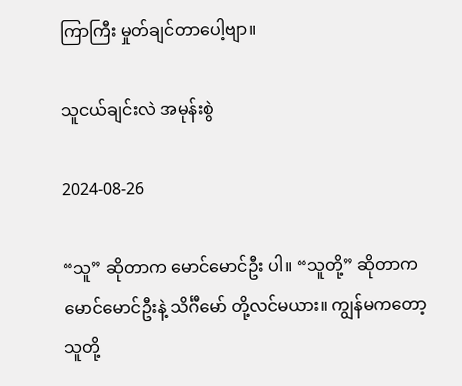ကြာကြီး မှုတ်ချင်တာပေါ့ဗျာ။

သူငယ်ချင်းလဲ အမုန်းစွဲ

2024-08-26

“သူ” ဆိုတာက မောင်မောင်ဦး ပါ။ “သူတို့” ဆိုတာက မောင်မောင်ဦးနဲ့ သိင်္ဂီမော် တို့လင်မယား။ ကျွန်မကတော့ သူတို့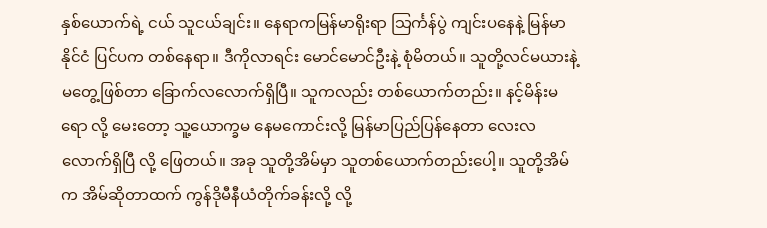နှစ်ယောက်ရဲ့ ငယ် သူငယ်ချင်း။ နေရာကမြန်မာရိုးရာ သြင်္ကန်ပွဲ ကျင်းပနေနဲ့ မြန်မာနိုင်ငံ ပြင်ပက တစ်နေရာ။ ဒီကိုလာရင်း မောင်မောင်ဦးနဲ့ စုံမိတယ်။ သူတို့လင်မယားနဲ့ မတွေ့ဖြစ်တာ ခြောက်လလောက်ရှိပြီ။ သူကလည်း တစ်ယောက်တည်း။ နင့်မိန်းမရော လို့ မေးတော့ သူ့ယောက္ခမ နေမကောင်းလို့ မြန်မာပြည်ပြန်နေတာ လေးလလောက်ရှိပြီ လို့ ဖြေတယ်။ အခု သူတို့အိမ်မှာ သူတစ်ယောက်တည်းပေါ့။ သူတို့အိမ်က အိမ်ဆိုတာထက် ကွန်ဒိုမီနီယံတိုက်ခန်းလို့ လို့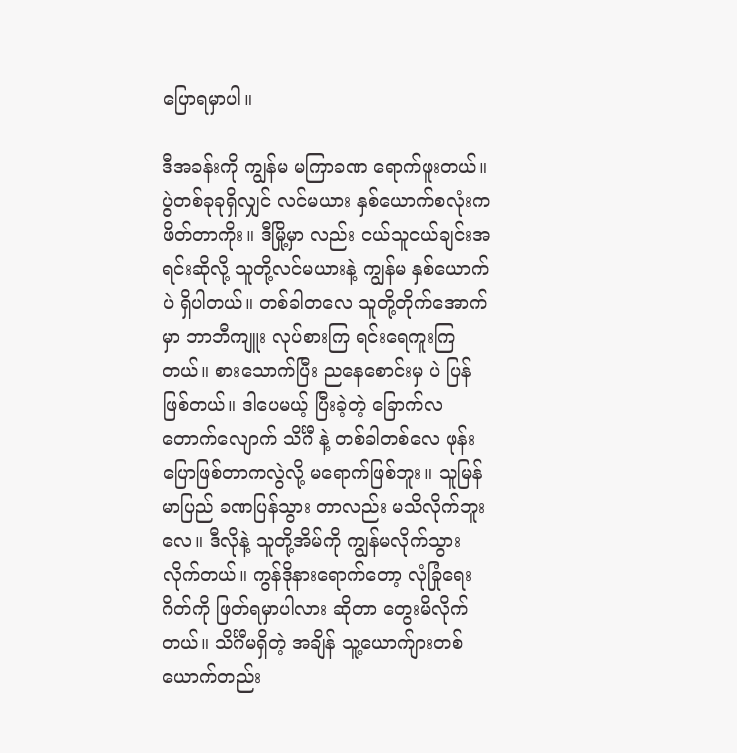ပြောရမှာပါ။

ဒီအခန်းကို ကျွန်မ မကြာခဏ ရောက်ဖူးတယ်။ ပွဲတစ်ခုခုရှိလျှင် လင်မယား နှစ်ယောက်စလုံးက ဖိတ်တာကိုး။ ဒီမြို့မှာ လည်း ငယ်သူငယ်ချင်းအရင်းဆိုလို့ သူတို့လင်မယားနဲ့ ကျွန်မ နှစ်ယောက်ပဲ ရှိပါတယ်။ တစ်ခါတလေ သူတို့တိုက်အောက်မှာ ဘာဘီကျူး လုပ်စားကြ ရင်းရေကူးကြတယ်။ စားသောက်ပြီး ညနေစောင်းမှ ပဲ ပြန်ဖြစ်တယ်။ ဒါပေမယ့် ပြီးခဲ့တဲ့ ခြောက်လ တောက်လျောက် သိင်္ဂီ နဲ့ တစ်ခါတစ်လေ ဖုန်းပြောဖြစ်တာကလွဲလို့ မရောက်ဖြစ်ဘူး။ သူမြန်မာပြည် ခဏပြန်သွား တာလည်း မသိလိုက်ဘူးလေ။ ဒီလိုနဲ့ သူတို့အိမ်ကို ကျွန်မလိုက်သွားလိုက်တယ်။ ကွန်ဒိုနားရောက်တော့ လုံခြုံရေးဂိတ်ကို ဖြတ်ရမှာပါလား ဆိုတာ တွေးမိလိုက်တယ်။ သိင်္ဂီမရှိတဲ့ အချိန် သူ့ယောက်ျားတစ်ယောက်တည်း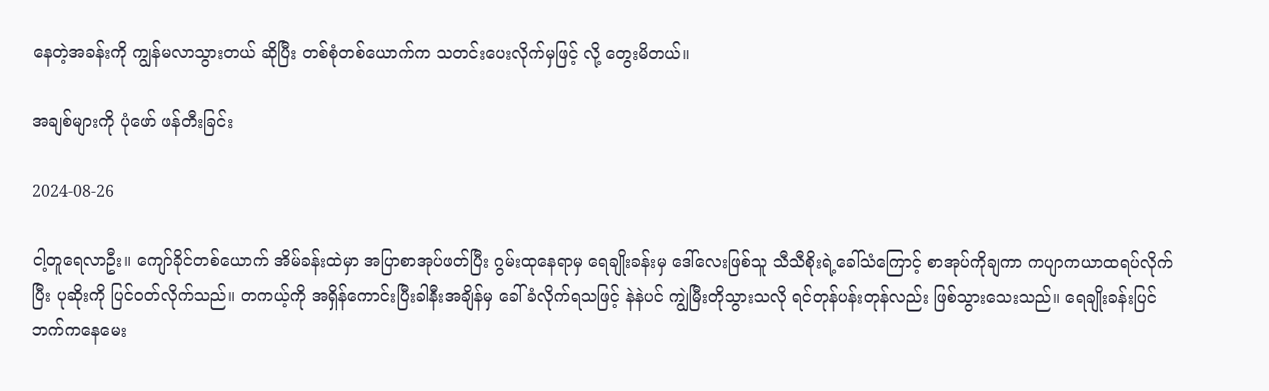နေတဲ့အခန်းကို ကျွန်မလာသွားတယ် ဆိုပြီး တစ်စုံတစ်ယောက်က သတင်းပေးလိုက်မှဖြင့် လို့ တွေးမိတယ်။

အချစ်များကို ပုံဖော် ဖန်တီးခြင်း

2024-08-26

ငါ့တူရေလာဦး။ ကျော်ခိုင်တစ်ယောက် အိမ်ခန်းထဲမှာ အပြာစာအုပ်ဖတ်ပြီး ဂွမ်းထုနေရာမှ ရေချိုးခန်းမှ ဒေါ်လေးဖြစ်သူ သီသီစိုးရဲ့ခေါ်သံကြောင့် စာအုပ်ကိုချကာ ကပျာကယာထရပ်လိုက်ပြီး ပုဆိုးကို ပြင်ဝတ်လိုက်သည်။ တကယ့်ကို အရှိန်ကောင်းပြီးခါနီးအချိန်မှ ခေါ်ခံလိုက်ရသဖြင့် နဲနဲပင် ကျွဲမြီးတိုသွားသလို ရင်တုန်ပန်းတုန်လည်း ဖြစ်သွားသေးသည်။ ရေချိုးခန်းပြင်ဘက်ကနေမေး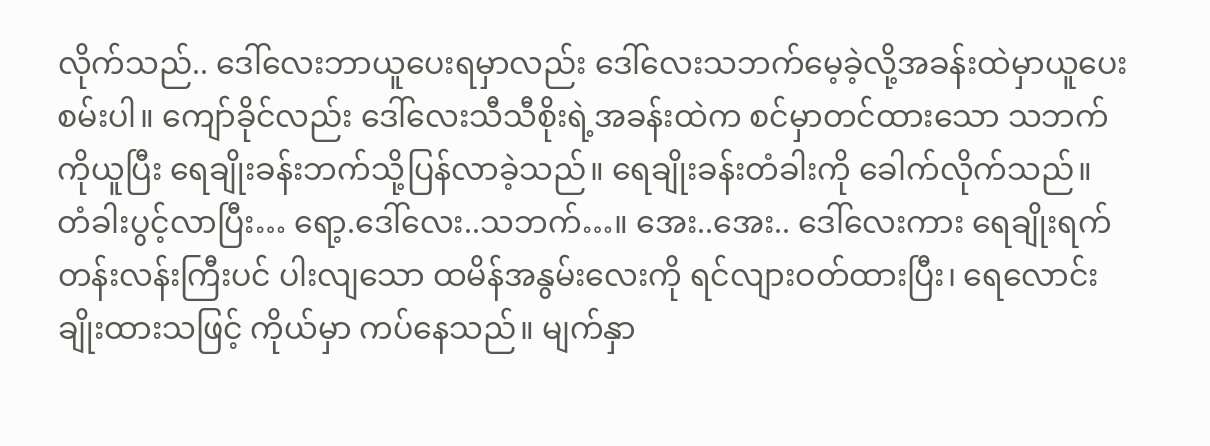လိုက်သည်.. ဒေါ်လေးဘာယူပေးရမှာလည်း ဒေါ်လေးသဘက်မေ့ခဲ့လို့အခန်းထဲမှာယူပေးစမ်းပါ။ ကျော်ခိုင်လည်း ဒေါ်လေးသီသီစိုးရဲ့အခန်းထဲက စင်မှာတင်ထားသော သဘက်ကိုယူပြီး ရေချိုးခန်းဘက်သို့ပြန်လာခဲ့သည်။ ရေချိုးခန်းတံခါးကို ခေါက်လိုက်သည်။ တံခါးပွင့်လာပြီး… ရော့.ဒေါ်လေး..သဘက်…။ အေး..အေး.. ဒေါ်လေးကား ရေချိုးရက်တန်းလန်းကြီးပင် ပါးလျသော ထမိန်အနွမ်းလေးကို ရင်လျားဝတ်ထားပြီး၊ ရေလောင်းချိုးထားသဖြင့် ကိုယ်မှာ ကပ်နေသည်။ မျက်နှာ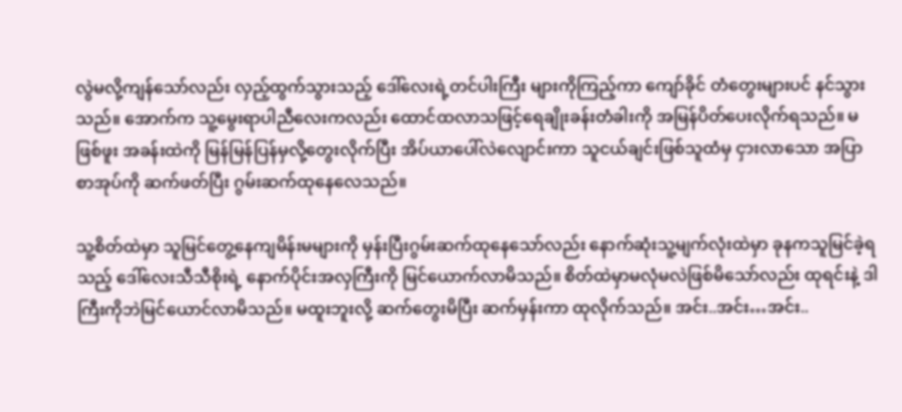လွဲမလို့ကျန်သော်လည်း လှည့်ထွက်သွားသည့် ဒေါ်လေးရဲ့တင်ပါးကြီး များကိုကြည့်ကာ ကျော်ခိုင် တံတွေးများပင် နင်သွားသည်။ အောက်က သူ့မွေးရာပါညီလေးကလည်း ထောင်ထလာသဖြင့်ရေချိုးခန်းတံခါးကို အမြန်ပိတ်ပေးလိုက်ရသည်။ မဖြစ်ဖူး အခန်းထဲကို မြန်မြန်ပြန်မှလို့တွေးလိုက်ပြီး အိပ်ယာပေါ်လဲလျောင်းကာ သူငယ်ချင်းဖြစ်သူထံမှ ငှားလာသော အပြာစာအုပ်ကို ဆက်ဖတ်ပြီး ဂွမ်းဆက်ထုနေလေသည်။

သူ့စိတ်ထဲမှာ သူမြင်တွေ့နေကျမိန်းမများကို မှန်းပြီးဂွမ်းဆက်ထုနေသော်လည်း နောက်ဆုံးသူ့မျက်လုံးထဲမှာ ခုနကသူမြင်ခဲ့ရသည့် ဒေါ်လေးသီသီစိုးရဲ့ နောက်ပိုင်းအလှကြီးကို မြင်ယောက်လာမိသည်။ စိတ်ထဲမှာမလုံမလဲဖြစ်မိသော်လည်း ထုရင်းနဲ့ ဒါကြီးကိုဘဲမြင်ယောင်လာမိသည်။ မထူးဘူးလို့ ဆက်တွေးမိပြီး ဆက်မှန်းကာ ထုလိုက်သည်။ အင်း..အင်း…အင်း..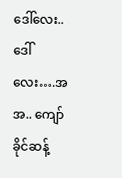ဒေါ်လေး..ဒေါ်လေး….အအ.. ကျော်ခိုင်ဆန့်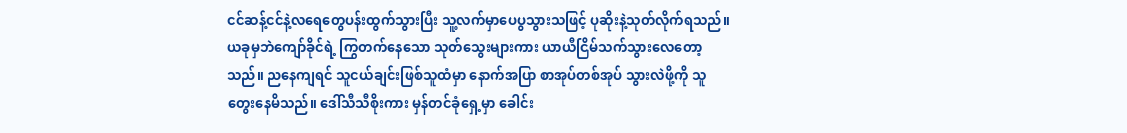ငင်ဆန့်ငင်နဲ့လရေတွေပန်းထွက်သွားပြီး သူ့လက်မှာပေပွသွားသဖြင့် ပုဆိုးနဲ့သုတ်လိုက်ရသည်။ ယခုမှဘဲကျော်ခိုင်ရဲ့ ကြွတက်နေသော သုတ်သွေးများကား ယာယီငြိမ်သက်သွားလေတော့သည်။ ညနေကျရင် သူငယ်ချင်းဖြစ်သူထံမှာ နောက်အပြာ စာအုပ်တစ်အုပ် သွားလဲဖို့ကို သူတွေးနေမိသည်။ ဒေါ်သီသီစိုးကား မှန်တင်ခုံရှေ့မှာ ခေါင်း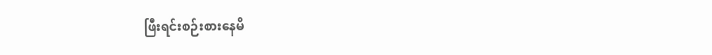ဖြီးရင်းစဉ်းစားနေမိ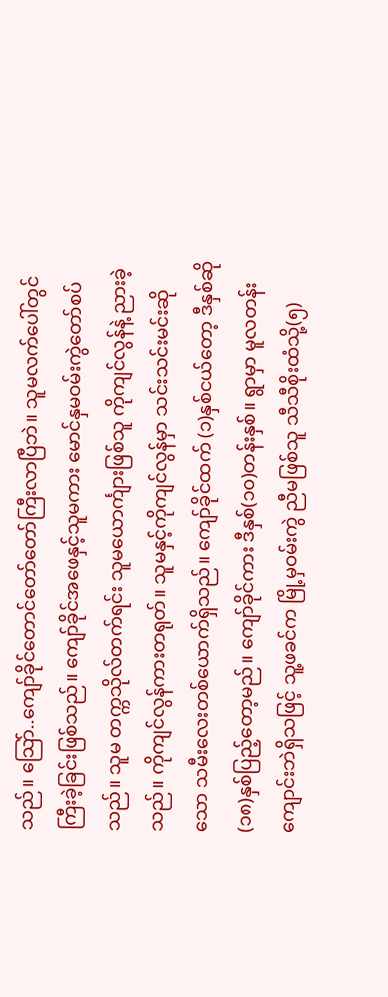သည်။ သြော်..ကျော်ခိုင်တောင်တော်တော်ကြီးလာပြီဘဲ။ သူမလက်ပေါ်တွင် ကြီးခဲ့ခြင်းဖြစ်သည်။ ကျော်ခိုင်အဖေနှင့်သူမကား မောင်နှမဝမ်းကွဲတော်စပ်သည်။ သူမ တက္ကသိုလ်တက်ရင်း သူမယောင်္ကျားဖြစ်သူ ကိုကျင်လွန်နဲ့ ညားခဲ့သည်။ ကိုကျင်လွန်ကားတရုတ်။ သူမနှင့်ကိုကျင်လွန်မှာ သင်းသင်းမင်းဆိုသော သမီးလေးတစ်ယောက်ရှိသည်။ ကျော်ခိုင်ထက် (၁)နှစ်ငယ်တော့ ဒီနှစ်ဆို(၁၈)နှစ်ပြည့်တော့မည်။ ကျော်ခိုင်ကား ဒီနှစ်(၁၀)တန်းနှစ်။ ရွာမှာ မူလတန်းကျောင်းဘဲရှိသဖြင့် သူ့ဖခင်က မြို့မှဝမ်းကွဲ ညီမဖြစ်သူ သီသီစိုးထံသို့(၅)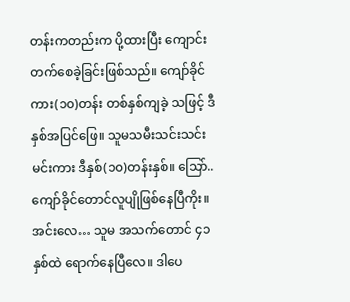တန်းကတည်းက ပို့ထားပြီး ကျောင်းတက်စေခဲ့ခြင်းဖြစ်သည်။ ကျော်ခိုင်ကား(၁၀)တန်း တစ်နှစ်ကျခဲ့ သဖြင့် ဒီနှစ်အပြင်ဖြေ။ သူမသမီးသင်းသင်းမင်းကား ဒီနှစ်(၁၀)တန်းနှစ်။ သြော်..ကျော်ခိုင်တောင်လူပျိုဖြစ်နေပြီကိုး။ အင်းလေ… သူမ အသက်တောင် ၄၁ နှစ်ထဲ ရောက်နေပြီလေ။ ဒါပေ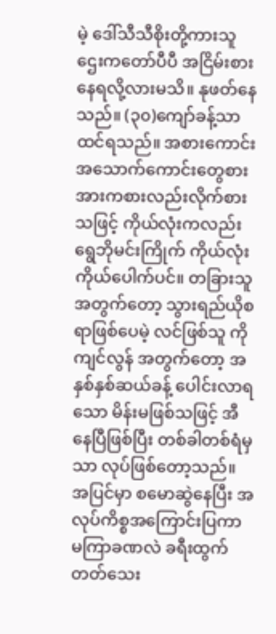မဲ့ ဒေါ်သီသီစိုးတို့ကားသူဌေးကတော်ပီပီ အငြိမ်းစားနေရလို့လားမသိ။ နုဖတ်နေသည်။ (၃၀)ကျော်ခန့်သာထင်ရသည်။ အစားကောင်းအသောက်ကောင်းတွေစား အားကစားလည်းလိုက်စားသဖြင့် ကိုယ်လုံးကလည်း ရွေဘိုမင်းကြိုက် ကိုယ်လုံးကိုယ်ပေါက်ပင်။ တခြားသူအတွက်တော့ သွားရည်ယိုစရာဖြစ်ပေမဲ့ လင်ဖြစ်သူ ကိုကျင်လွန် အတွက်တော့ အနှစ်နှစ်ဆယ်ခန့် ပေါင်းလာရသော မိန်းမဖြစ်သဖြင့် အီနေပြီဖြစ်ပြီး တစ်ခါတစ်ရံမှသာ လုပ်ဖြစ်တော့သည်။ အပြင်မှာ စမောဆွဲနေပြီး အလုပ်ကိစ္စအကြောင်းပြကာ မကြာခဏလဲ ခရီးထွက်တတ်သေး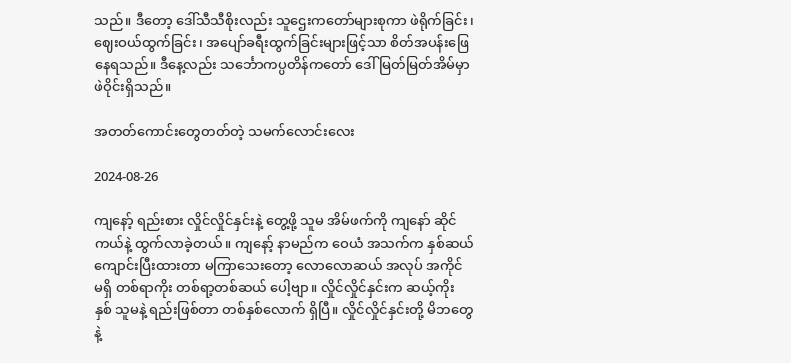သည်။ ဒီတော့ ဒေါ်သီသီစိုးလည်း သူဌေးကတော်များစုကာ ဖဲရိုက်ခြင်း၊ ဈေးဝယ်ထွက်ခြင်း၊ အပျော်ခရီးထွက်ခြင်းများဖြင့်သာ စိတ်အပန်းဖြေနေရသည်။ ဒီနေ့လည်း သင်္ဘောကပ္ပတိန်ကတော် ဒေါ်မြတ်မြတ်အိမ်မှာ ဖဲဝိုင်းရှိသည်။

အတတ်ကောင်းတွေတတ်တဲ့ သမက်လောင်းလေး

2024-08-26

ကျနော့် ရည်းစား လှိုင်လှိုင်နှင်းနဲ့ တွေ့ဖို့ သူမ အိမ်ဖက်ကို ကျနော် ဆိုင်ကယ်နဲ့ ထွက်လာခဲ့တယ်။ ကျနော့် နာမည်က ဝေယံ အသက်က နှစ်ဆယ် ကျောင်းပြီးထားတာ မကြာသေးတော့ လောလောဆယ် အလုပ် အကိုင် မရှိ တစ်ရာကိုး တစ်ရာ့တစ်ဆယ် ပေါ့ဗျာ။ လှိုင်လှိုင်နှင်းက ဆယ့်ကိုး နှစ် သူမနဲ့ ရည်းဖြစ်တာ တစ်နှစ်လောက် ရှိပြီ။ လှိုင်လှိုင်နှင်းတို့ မိဘတွေနဲ့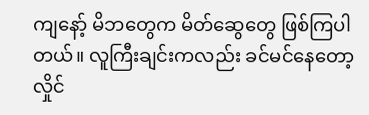ကျနော့် မိဘတွေက မိတ်ဆွေတွေ ဖြစ်ကြပါတယ်။ လူကြီးချင်းကလည်း ခင်မင်နေတော့ လှိုင်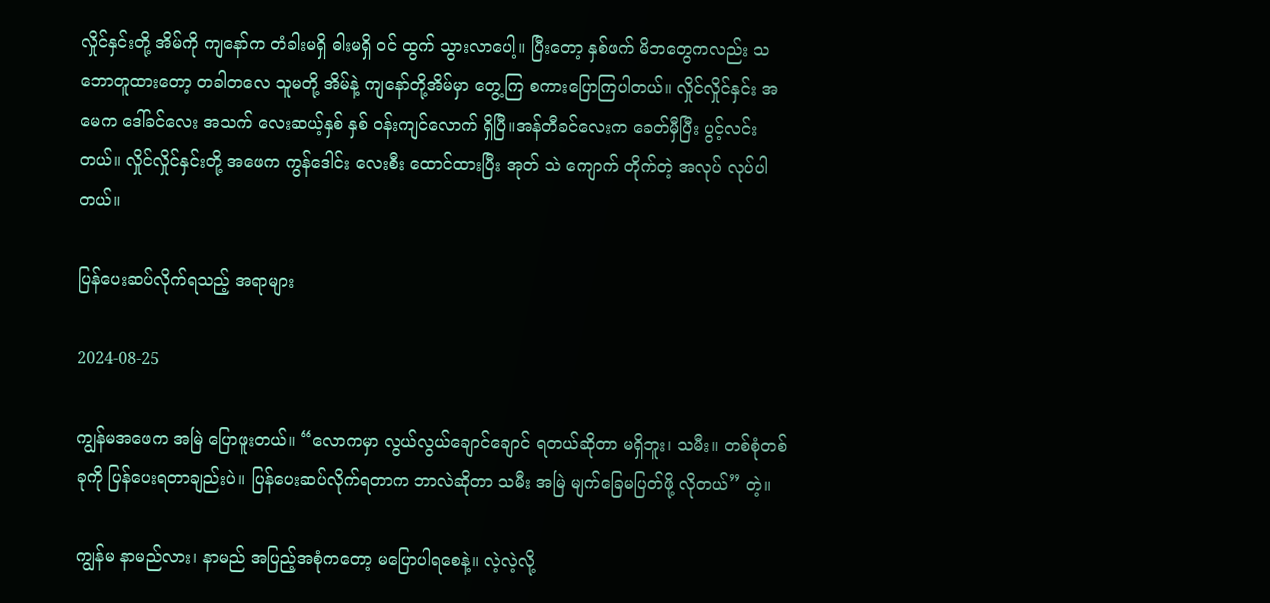လှိုင်နှင်းတို့ အိမ်ကို ကျနော်က တံခါးမရှိ ဓါးမရှိ ဝင် ထွက် သွားလာပေါ့။ ပြီးတော့ နှစ်ဖက် မိဘတွေကလည်း သဘောတူထားတော့ တခါတလေ သူမတို့ အိမ်နဲ့ ကျနော်တို့အိမ်မှာ တွေ့ကြ စကားပြောကြပါတယ်။ လှိုင်လှိုင်နှင်း အမေက ဒေါ်ခင်လေး အသက် လေးဆယ့်နှစ် နှစ် ဝန်းကျင်လောက် ရှိပြီ။အန်တီခင်လေးက ခေတ်မှီပြီး ပွင့်လင်းတယ်။ လှိုင်လှိုင်နှင်းတို့ အဖေက ကွန်ဒေါင်း လေးစီး ထောင်ထားပြီး အုတ် သဲ ကျောက် တိုက်တဲ့ အလုပ် လုပ်ပါတယ်။

ပြန်ပေးဆပ်လိုက်ရသည့် အရာများ

2024-08-25

ကျွန်မအဖေက အမြဲ ပြောဖူးတယ်။ “လောကမှာ လွယ်လွယ်ချောင်ချောင် ရတယ်ဆိုတာ မရှိဘူး၊ သမီး။ တစ်စုံတစ်ခုကို ပြန်ပေးရတာချည်းပဲ။ ပြန်ပေးဆပ်လိုက်ရတာက ဘာလဲဆိုတာ သမီး အမြဲ မျက်ခြေမပြတ်ဖို့ လိုတယ်” တဲ့။

ကျွန်မ နာမည်လား၊ နာမည် အပြည့်အစုံကတော့ မပြောပါရစေနဲ့။ လဲ့လဲ့လို့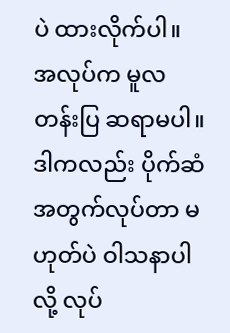ပဲ ထားလိုက်ပါ။ အလုပ်က မူလတန်းပြ ဆရာမပါ။ ဒါကလည်း ပိုက်ဆံအတွက်လုပ်တာ မဟုတ်ပဲ ဝါသနာပါလို့ လုပ်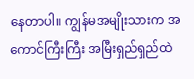နေတာပါ။ ကျွန်မအမျိုးသားက အကောင်ကြီးကြီး အမြီးရှည်ရှည်ထဲ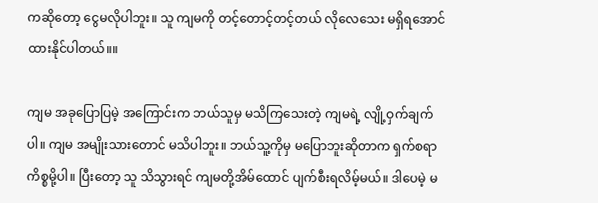ကဆိုတော့ ငွေမလိုပါဘူး။ သူ ကျမကို တင့်တောင့်တင့်တယ် လိုလေသေး မရှိရအောင် ထားနိုင်ပါတယ်။။

ကျမ အခုပြောပြမဲ့ အကြောင်းက ဘယ်သူမှ မသိကြသေးတဲ့ ကျမရဲ့ လျို့ဝှက်ချက်ပါ။ ကျမ အမျိုးသားတောင် မသိပါဘူး။ ဘယ်သူ့ကိုမှ မပြောဘူးဆိုတာက ရှက်စရာ ကိစ္စမို့ပါ။ ပြီးတော့ သူ သိသွားရင် ကျမတို့အိမ်ထောင် ပျက်စီးရလိမ့်မယ်။ ဒါပေမဲ့ မ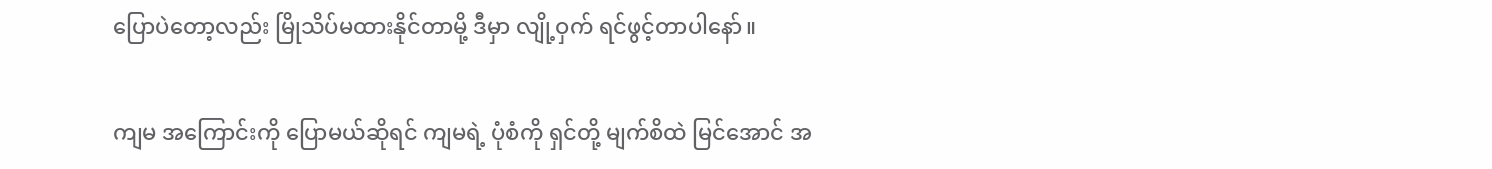ပြောပဲတော့လည်း မြိုသိပ်မထားနိုင်တာမို့ ဒီမှာ လျို့ဝှက် ရင်ဖွင့်တာပါနော်။

ကျမ အကြောင်းကို ပြောမယ်ဆိုရင် ကျမရဲ့ ပုံစံကို ရှင်တို့ မျက်စိထဲ မြင်အောင် အ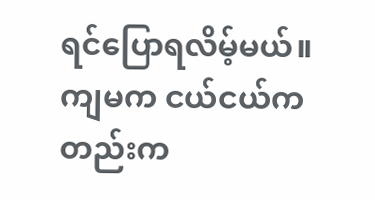ရင်ပြောရလိမ့်မယ်။ ကျမက ငယ်ငယ်ကတည်းက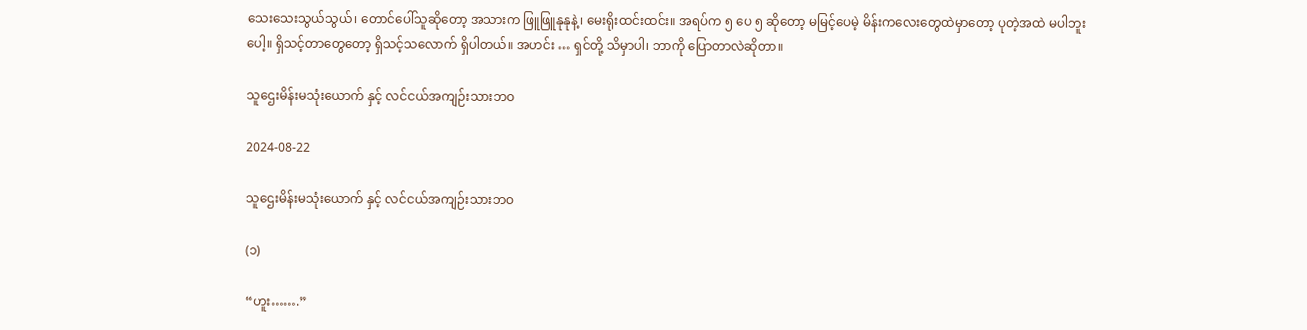သေးသေးသွယ်သွယ်၊ တောင်ပေါ်သူဆိုတော့ အသားက ဖြူဖြူနုနုနဲ့၊ မေးရိုးထင်းထင်း။ အရပ်က ၅ ပေ ၅ ဆိုတော့ မမြင့်ပေမဲ့ မိန်းကလေးတွေထဲမှာတော့ ပုတဲ့အထဲ မပါဘူးပေါ့။ ရှိသင့်တာတွေတော့ ရှိသင့်သလောက် ရှိပါတယ်။ အဟင်း … ရှင်တို့ သိမှာပါ၊ ဘာကို ပြောတာလဲဆိုတာ။

သူဌေးမိန်းမသုံးယောက် နှင့် လင်ငယ်အကျဉ်းသားဘဝ

2024-08-22

သူဌေးမိန်းမသုံးယောက် နှင့် လင်ငယ်အကျဉ်းသားဘဝ

(၁)

“ဟူး…….”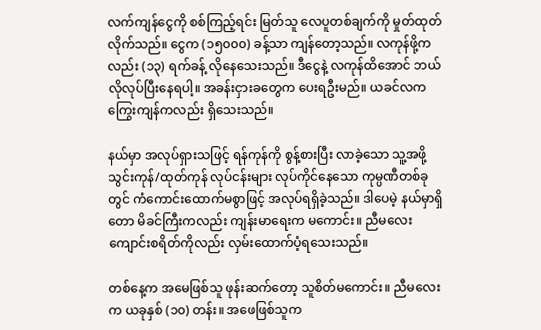လက်ကျန်ငွေကို စစ်ကြည့်ရင်း မြတ်သူ လေပူတစ်ချက်ကို မှုတ်ထုတ်လိုက်သည်။ ငွေက (၁၅၀၀၀) ခန့်သာ ကျန်တော့သည်။ လကုန်ဖို့ကလည်း (၁၃) ရက်ခန့် လိုနေသေးသည်။ ဒီငွေနဲ့ လကုန်ထိအောင် ဘယ်လိုလုပ်ပြီးနေရပါ့။ အခန်းငှားခတွေက ပေးရဦးမည်။ ယခင်လက ကြွေးကျန်ကလည်း ရှိသေးသည်။

နယ်မှာ အလုပ်ရှားသဖြင့် ရန်ကုန်ကို စွန့်စားပြီး လာခဲ့သော သူ့အဖို့ သွင်းကုန်/ထုတ်ကုန် လုပ်ငန်းများ လုပ်ကိုင်နေသော ကုမ္ပဏီတစ်ခုတွင် ကံကောင်းထောက်မစွာဖြင့် အလုပ်ရရှိခဲ့သည်။ ဒါပေမဲ့ နယ်မှာရှိတော မိခင်ကြီးကလည်း ကျန်းမာရေးက မကောင်း။ ညီမလေး ကျောင်းစရိတ်ကိုလည်း လှမ်းထောက်ပံ့ရသေးသည်။

တစ်နေ့က အမေဖြစ်သူ ဖုန်းဆက်တော့ သူစိတ်မကောင်း။ ညီမလေးက ယခုနှစ် (၁၀) တန်း။ အဖေဖြစ်သူက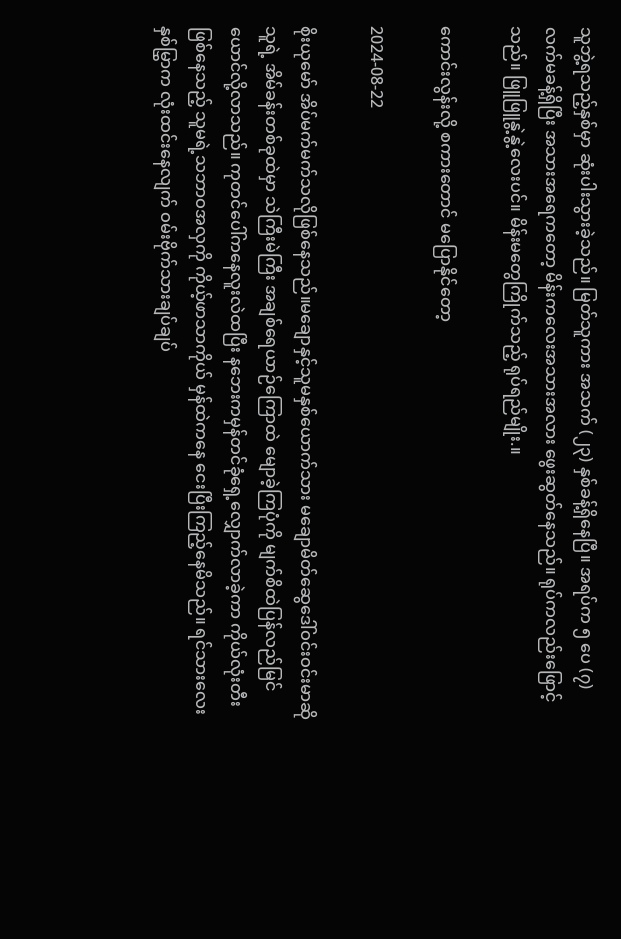သူဘွဲ့ရသည့်နှစ်မှာ ဆုံးပါးသွားခဲ့သည်။ မြတ်သူကား အသက် (၂၃) နှစ်ခန့်ရှိနေပြီ။ အရပ်က ၅ ပေ (၇) လက်မခန့်ရှိပြီး အသားအရေကတော့ မိန်းကလေးအသားအလား ဖွေးဆွတ်နေသည်။ ရုပ်ကလည်းဖြောင့်သည်။ ဖြူဖြူနွဲ့နွဲ့လေးပင်။ မိန်းမတွေကြိုက်သည့် ရုပ်ရည်မျိုး.။

ကောင်းလွန်းလို့ စကားတောင် မပြောနိုင်တော့

2024-08-22

စိုးယုမော် အိပ်မက်မက်သလိုဖြစ်နေသည်။မချောနှင့်သူမနှစ်ယောက်သား မချောမိတ်ဆွေဒေါ်ဝင်းဝင်းမာဆိုသူရဲ့ အိမ်ခန်းတစ်ခုထဲမှာ သဲကြီးမဲကြီး အချစ်ရေယာဉ်ကြောထဲ မျောခဲ့ကြပုံကို မျက်စိထဲပြန်လည်မြင်ယောင်လို့လာသည်။ ကုတင်ပေါ်ကနေလူးလဲထပြီး နဘေးကမှန်တင်ခုံရှေ့လျှောက်လာခဲ့ကာ ကိုယ်လုံးတီးဖြစ်နေသည့် သူမရဲ့သဘာဝအလှကို ကိုယ့်ဖာသာကိုယ် မှန်ထဲကနေ ငေးပြီးကြည့်နေမိသည်။ ရင်သားလေးနှစ်မြွှာက လုံးထင်းနေလျက် ဝမ်းဗိုက်သားချပ်ချပ်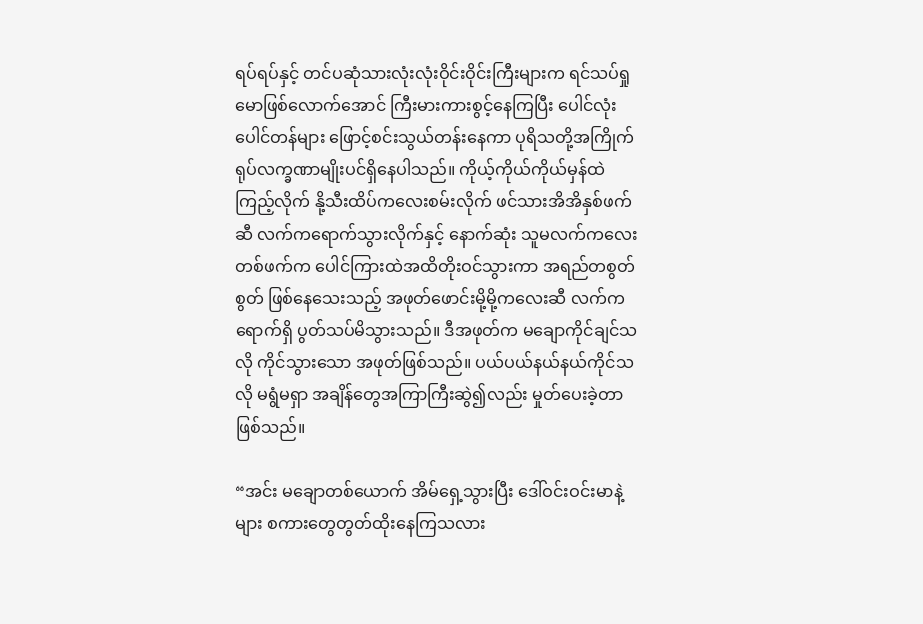ရပ်ရပ်နှင့် တင်ပဆုံသားလုံးလုံးဝိုင်းဝိုင်းကြီးများက ရင်သပ်ရှုမောဖြစ်လောက်အောင် ကြီးမားကားစွင့်နေကြပြီး ပေါင်လုံးပေါင်တန်များ ဖြောင့်စင်းသွယ်တန်းနေကာ ပုရိသတို့အကြိုက် ရုပ်လက္ခဏာမျိုးပင်ရှိနေပါသည်။ ကိုယ့်ကိုယ်ကိုယ်မှန်ထဲကြည့်လိုက် နို့သီးထိပ်ကလေးစမ်းလိုက် ဖင်သားအိအိနှစ်ဖက်ဆီ လက်ကရောက်သွားလိုက်နှင့် နောက်ဆုံး သူမလက်ကလေးတစ်ဖက်က ပေါင်ကြားထဲအထိတိုးဝင်သွားကာ အရည်တစွတ်စွတ် ဖြစ်နေသေးသည့် အဖုတ်ဖောင်းမို့မို့ကလေးဆီ လက်ကရောက်ရှိ ပွတ်သပ်မိသွားသည်။ ဒီအဖုတ်က မချောကိုင်ချင်သလို ကိုင်သွားသော အဖုတ်ဖြစ်သည်။ ပယ်ပယ်နယ်နယ်ကိုင်သလို မရွံမရှာ အချိန်တွေအကြာကြီးဆွဲ၍လည်း မှုတ်ပေးခဲ့တာဖြစ်သည်။

“အင်း မချောတစ်ယောက် အိမ်ရှေ့သွားပြီး ဒေါ်ဝင်းဝင်းမာနဲ့များ စကားတွေတွတ်ထိုးနေကြသလား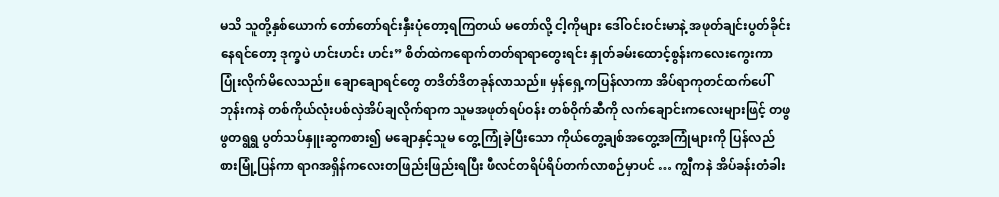မသိ သူတို့နှစ်ယောက် တော်တော်ရင်းနှီးပုံတော့ရကြတယ် မတော်လို့ ငါ့ကိုများ ဒေါ်ဝင်းဝင်းမာနဲ့ အဖုတ်ချင်းပွတ်ခိုင်းနေရင်တော့ ဒုက္ခပဲ ဟင်းဟင်း ဟင်း” စိတ်ထဲကရောက်တတ်ရာရာတွေးရင်း နှုတ်ခမ်းထောင့်စွန်းကလေးကွေးကာ ပြုံးလိုက်မိလေသည်။ ချောချောရင်တွေ တဒိတ်ဒိတခုန်လာသည်။ မှန်ရှေ့ကပြန်လာကာ အိပ်ရာကုတင်ထက်ပေါ် ဘုန်းကနဲ တစ်ကိုယ်လုံးပစ်လှဲအိပ်ချလိုက်ရာက သူမအဖုတ်ရပ်ဝန်း တစ်ဝိုက်ဆီကို လက်ချောင်းကလေးများဖြင့် တဖွဖွတရွရွ ပွတ်သပ်နှူးဆွကစား၍ မချောနှင့်သူမ တွေ့ကြုံခဲ့ပြီးသော ကိုယ်တွေ့ချစ်အတွေ့အကြုံများကို ပြန်လည်စားမြုံ့ပြန်ကာ ရာဂအရှိန်ကလေးတဖြည်းဖြည်းရပြီး ဖီလင်တရိပ်ရိပ်တက်လာစဉ်မှာပင် … ကျွီကနဲ အိပ်ခန်းတံခါး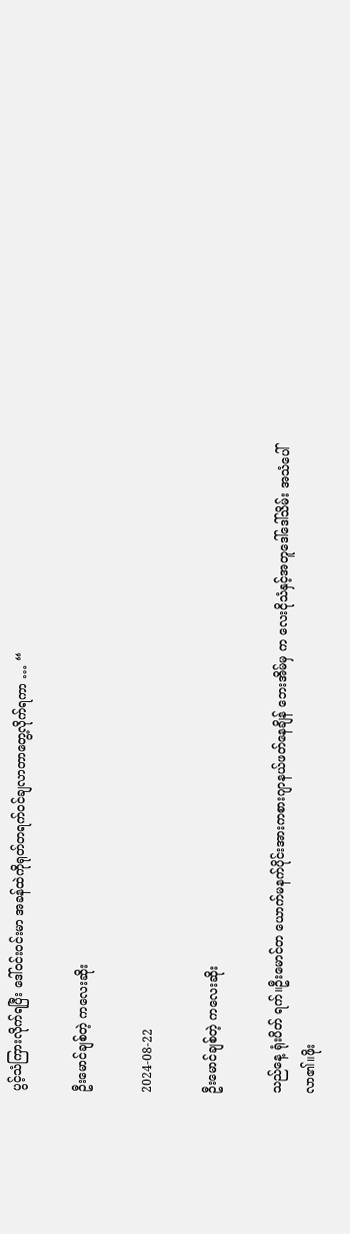ပွင့်သံကြားလိုက်ရပြီး ဒေါ်ဝင်းဝင်းမာ အခန်ထဲကိုရုတ်တရက်ဝင်ချလာတာတွေ့လိုက်ရကာ … “

ဦးမောင်ချစ်တဲ့ ကလေးဆိုး

2024-08-22

ဦးမောင်ချစ်တဲ့ ကလေးဆိုး

သည်နေ့ ရုံးပိတ် ရက်။ဦးမောင်တ ယောက်မနက်ပိုင်းအားကစားဂျာနယ်ဖတ်နေချိန် ဘေးအိမ်မှ က လေးငိုသံနှင့်အတူဒေါ်ဒေါ်သိမ်း အသံပေါ်လာ၏။ဖိုး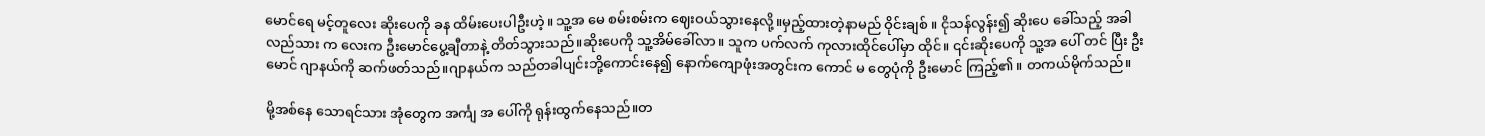မောင်ရေ မင့်တူလေး ဆိုးပေကို ခန ထိမ်းပေးပါဦးဟဲ့။ သူ့အ မေ စမ်းစမ်းက ဈေးဝယ်သွားနေလို့။မှည့်ထားတဲ့နာမည် ဝိုင်းချစ် ။ ငိုသန်လွန်း၍ ဆိုးပေ ခေါ်သည့် အခါလည်သား က လေးက ဦးမောင်ပွေ့ချီတာနဲ့ တိတ်သွားသည်။ဆိုးပေကို သူ့အိမ်ခေါ်လာ။ သူက ပက်လက် ကုလားထိုင်ပေါ်မှာ ထိုင်။ ၎င်းဆိုးပေကို သူ့အ ပေါ် တင် ပြီး ဦးမောင် ဂျာနယ်ကို ဆက်ဖတ်သည်။ဂျာနယ်က သည်တခါပျင်းဘို့ကောင်းနေ၍ နောက်ကျောဖုံးအတွင်းက ကောင် မ တွေပုံကို ဦးမောင် ကြည့်၏။ တကယ်မိုက်သည်။

မို့အစ်နေ သောရင်သား အုံတွေက အင်္ကျ အ ပေါ်ကို ရုန်းထွက်နေသည်။တ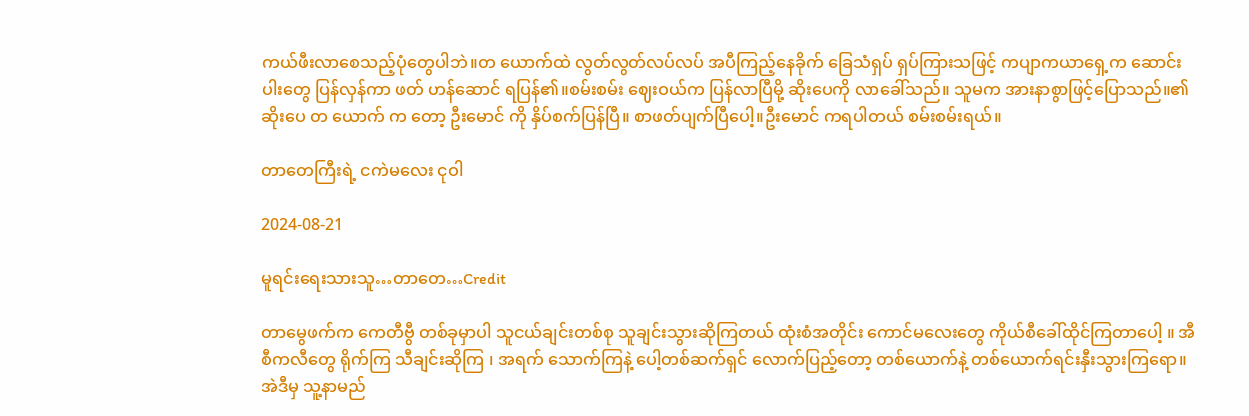ကယ်ဖီးလာစေသည့်ပုံတွေပါဘဲ။တ ယောက်ထဲ လွတ်လွတ်လပ်လပ် အပီကြည့်နေခိုက် ခြေသံရှပ် ရှပ်ကြားသဖြင့် ကပျာကယာရှေ့က ဆောင်းပါးတွေ ပြန်လှန်ကာ ဖတ် ဟန်ဆောင် ရပြန်၏။စမ်းစမ်း ဈေးဝယ်က ပြန်လာပြီမို့ ဆိုးပေကို လာခေါ်သည်။ သူမက အားနာစွာဖြင့်ပြောသည်။၏ ဆိုးပေ တ ယောက် က တော့ ဦးမောင် ကို နှိပ်စက်ပြန်ပြီ။ စာဖတ်ပျက်ပြီပေါ့။ဦးမောင် ကရပါတယ် စမ်းစမ်းရယ်။

တာတေကြီးရဲ့ ငကဲမလေး ငုဝါ

2024-08-21

မူရင်းရေးသားသူ…တာတေ…Credit

တာမွေဖက်က ကေတီဗွီ တစ်ခုမှာပါ သူငယ်ချင်းတစ်စု သူချင်းသွားဆိုကြတယ် ထုံးစံအတိုင်း ကောင်မလေးတွေ ကိုယ်စီခေါ်ထိုင်ကြတာပေါ့ ။ အီစီကလီတွေ ရိုက်ကြ သီချင်းဆိုကြ ၊ အရက် သောက်ကြနဲ့ ပေါ့တစ်ဆက်ရှင် လောက်ပြည့်တော့ တစ်ယောက်နဲ့ တစ်ယောက်ရင်းနှီးသွားကြရော။ အဲဒီမှ သူ့နာမည်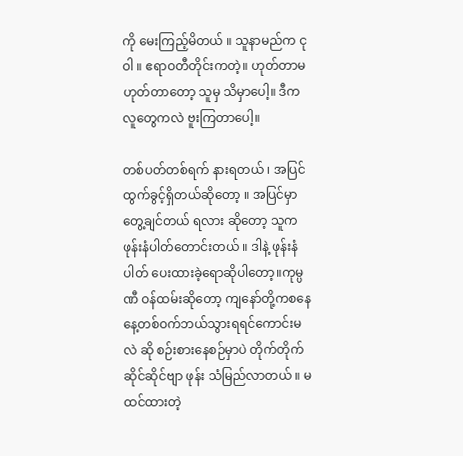ကို မေးကြည့်မိတယ် ။ သူနာမည်က ငုဝါ ။ ဧရာဝတီတိုင်းကတဲ့။ ဟုတ်တာမဟုတ်တာတော့ သူမှ သိမှာပေါ့။ ဒီကလူတွေကလဲ ဗူးကြတာပေါ့။

တစ်ပတ်တစ်ရက် နားရတယ် ၊ အပြင်ထွက်ခွင့်ရှိတယ်ဆိုတော့ ။ အပြင်မှာ တွေ့ချင်တယ် ရလား ဆိုတော့ သူက ဖုန်းနံပါတ်တောင်းတယ် ။ ဒါနဲ့ ဖုန်းနံပါတ် ပေးထားခဲ့ရောဆိုပါတော့။ကုမ္ပဏီ ဝန်ထမ်းဆိုတော့ ကျနော်တို့ကစနေနေ့တစ်ဝက်ဘယ်သွားရရင်ကောင်းမလဲ ဆို စဉ်းစားနေစဉ်မှာပဲ တိုက်တိုက်ဆိုင်ဆိုင်ဗျာ ဖုန်း သံမြည်လာတယ် ။ မထင်ထားတဲ့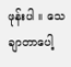ဖုန်းပါ ။ သေချာတာပေါ့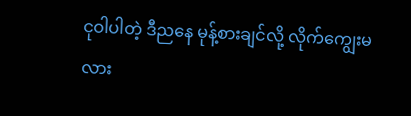ငုဝါပါတဲ့ ဒီညနေ မုန့်စားချင်လို့ လိုက်ကျွေးမလား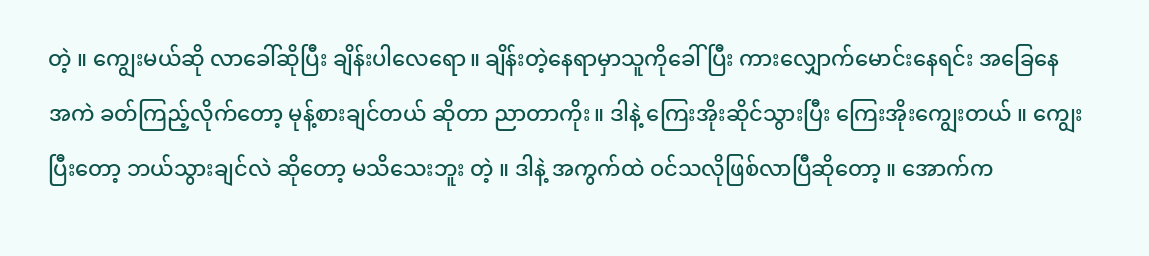တဲ့ ။ ကျွေးမယ်ဆို လာခေါ်ဆိုပြီး ချိန်းပါလေရော။ ချိန်းတဲ့နေရာမှာသူကိုခေါ် ပြီး ကားလျှောက်မောင်းနေရင်း အခြေနေ အကဲ ခတ်ကြည့်လိုက်တော့ မုန့်စားချင်တယ် ဆိုတာ ညာတာကိုး။ ဒါနဲ့ ကြေးအိုးဆိုင်သွားပြီး ကြေးအိုးကျွေးတယ် ။ ကျွေးပြီးတော့ ဘယ်သွားချင်လဲ ဆိုတော့ မသိသေးဘူး တဲ့ ။ ဒါနဲ့ အကွက်ထဲ ဝင်သလိုဖြစ်လာပြီဆိုတော့ ။ အောက်က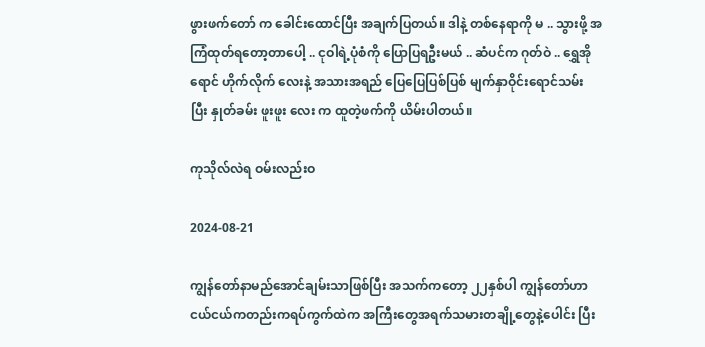ဖွားဖက်တော် က ခေါင်းထောင်ပြီး အချက်ပြတယ်။ ဒါနဲ့ တစ်နေရာကို မ .. သွားဖို့ အကြံထုတ်ရတော့တာပေါ့ .. ငုဝါရဲ့ပုံစံကို ပြောပြရဦးမယ် .. ဆံပင်က ဂုတ်ဝဲ .. ရွှေအိုရောင် ဟိုက်လိုက် လေးနဲ့ အသားအရည် ပြေပြေပြစ်ပြစ် မျက်နှာဝိုင်းရောင်သမ်း ပြီး နှုတ်ခမ်း ဖူးဖူး လေး က ထူတဲ့ဖက်ကို ယိမ်းပါတယ်။

ကုသိုလ်လဲရ ဝမ်းလည်းဝ

2024-08-21

ကျွန်တော်နာမည်အောင်ချမ်းသာဖြစ်ပြီး အသက်ကတော့ ၂၂နှစ်ပါ ကျွန်တော်ဟာ ငယ်ငယ်ကတည်းကရပ်ကွက်ထဲက အကြီးတွေအရက်သမားတချို့တွေနဲ့ပေါင်း ပြီး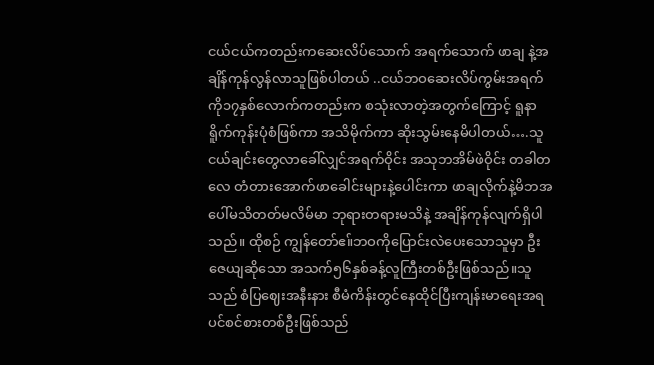ငယ်ငယ်ကတည်းကဆေးလိပ်သောက် အရက်သောက် ဖာချ နဲ့အချိန်ကုန်လွန်လာသူဖြစ်ပါတယ် ..ငယ်ဘဝဆေးလိပ်ကွမ်းအရက်ကို၁၇နှစ်လောက်ကတည်းက စသုံးလာတဲ့အတွက်ကြောင့် ရူနာရိူက်ကုန်းပုံစံဖြစ်ကာ အသိမိုက်ကာ ဆိုးသွမ်းနေမိပါတယ်….သူငယ်ချင်းတွေလာခေါ်လျှင်အရက်ဝိုင်း အသုဘအိမ်ဖဲဝိုင်း တခါတလေ တံတားအောက်ဖာခေါင်းများနဲ့ပေါင်းကာ ဖာချလိုက်နဲ့မိဘအပေါ်မသိတတ်မလိမ်မာ ဘုရားတရားမသိနဲ့ အချိန်ကုန်လျက်ရှိပါသည်။ ထိုစဉ် ကျွန်တော်ဧ။်ဘဝကိုပြောင်းလဲပေးသောသူမှာ ဦးဇေယျဆိုသော အသက်၅၆နှစ်ခန့်လူကြီးတစ်ဦးဖြစ်သည်။သူသည် စံပြဈေးအနီးနား စီမံကိန်းတွင်နေထိုင်ပြီးကျန်းမာရေးအရ ပင်စင်စားတစ်ဦးဖြစ်သည်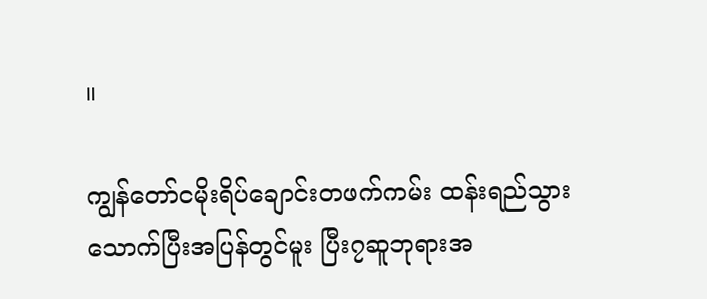။

ကျွန်တော်ငမိုးရိပ်ချောင်းတဖက်ကမ်း ထန်းရည်သွားသောက်ပြီးအပြန်တွင်မူး ပြီး၇ဆူဘုရားအ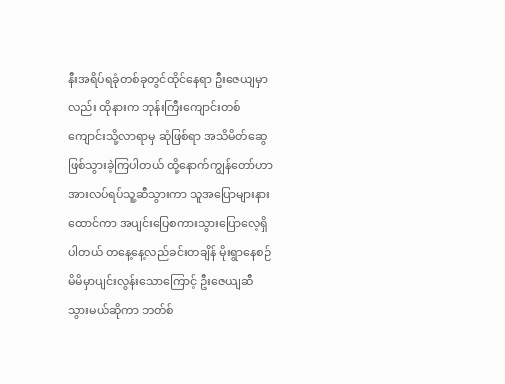နီးအရိပ်ရခုံတစ်ခုတွင်ထိုင်နေရာ ဦးဇေယျမှာလည်း ထိုနားက ဘုန်းကြီးကျောင်းတစ်ကျောင်းသို့လာရာမှ ဆုံဖြစ်ရာ အသိမိတ်ဆွေဖြစ်သွားခဲ့ကြပါတယ် ထို့နောက်ကျွန်တော်ဟာအားလပ်ရပ်သူ့ဆီသွားကာ သူအပြောများနားထောင်ကာ အပျင်းပြေစကားသွားပြောလေ့ရှိပါတယ် တနေ့နေ့လည်ခင်းတချိန် မိုးရွာနေစဉ် မိမိမှာပျင်းလွန်းသောကြောင့် ဦးဇေယျဆီသွားမယ်ဆိုကာ ဘတ်စ်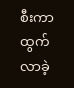စီးကာထွက်လာခဲ့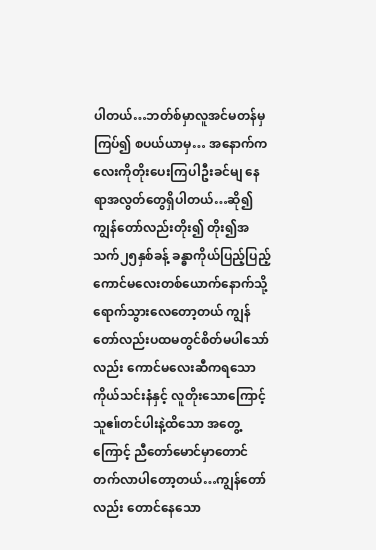ပါတယ်…ဘတ်စ်မှာလူအင်မတန်မှကြပ်၍ စပယ်ယာမှ… အနောက်ကလေးကိုတိုးပေးကြပါဦးခင်မျ နေရာအလွတ်တွေရှိပါတယ်…ဆို၍ ကျွန်တော်လည်းတိုး၍ တိုး၍အသက်၂၅နှစ်ခန့် ခန္ဓာကိုယ်ပြည့်ပြည့်ကောင်မလေးတစ်ယောက်နောက်သို့ရောက်သွားလေတော့တယ် ကျွန်တော်လည်းပထမတွင်စိတ်မပါသော်လည်း ကောင်မလေးဆီကရသောကိုယ်သင်းနံနှင့် လူတိုးသောကြောင့် သူဧ။်တင်ပါးနဲ့ထိသော အတွေ့ကြောင့် ညီတော်မောင်မှာတောင်တက်လာပါတော့တယ်…ကျွန်တော်လည်း တောင်နေသော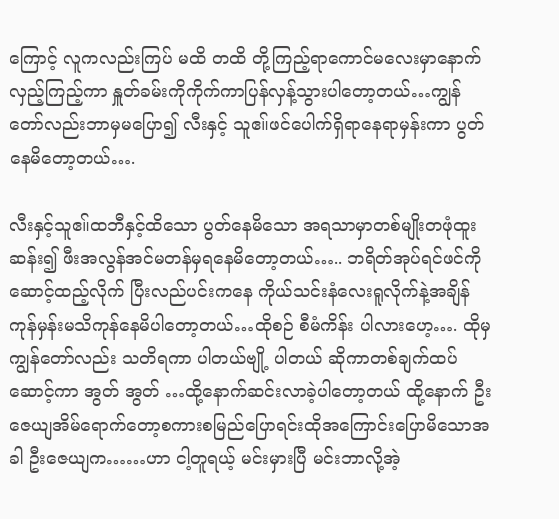ကြောင့် လူကလည်းကြပ် မထိ တထိ တို့ကြည့်ရာကောင်မလေးမှာနောက်လှည့်ကြည့်ကာ နှူတ်ခမ်းကိုကိုက်ကာပြန်လှန့်သွားပါတော့တယ်…ကျွန်တော်လည်းဘာမှမပြော၍ လီးနှင့် သူဧ။်ဖင်ပေါက်ရှိရာနေရာမှန်းကာ ပွတ်နေမိတော့တယ်….

လီးနှင့်သူဧ။်ထဘီနှင့်ထိသော ပွတ်နေမိသော အရသာမှာတစ်မျိုးတဖုံထူးဆန်း၍ ဖီးအလွန်အင်မတန်မှရနေမိတော့တယ်….. ဘရိတ်အုပ်ရင်ဖင်ကိုဆောင့်ထည့်လိုက် ပြီးလည်ပင်းကနေ ကိုယ်သင်းနံလေးရူလိုက်နဲ့အချိန်ကုန်မှန်းမသိကုန်နေမိပါတော့တယ်…ထိုစဉ် စီမံကိန်း ပါလားဟေ့…. ထိုမှကျွန်တော်လည်း သတိရကာ ပါတယ်ဗျို့ ပါတယ် ဆိုကာတစ်ချက်ထပ်ဆောင့်ကာ အွတ် အွတ် …ထို့နောက်ဆင်းလာခဲ့ပါတော့တယ် ထို့နောက် ဦးဇေယျအိမ်ရောက်တော့စကားစမြည်ပြောရင်းထိုအကြောင်းပြောမိသောအခါ ဦးဇေယျက……ဟာ ငါ့တူရယ့် မင်းမှားပြီ မင်းဘာလို့အဲ့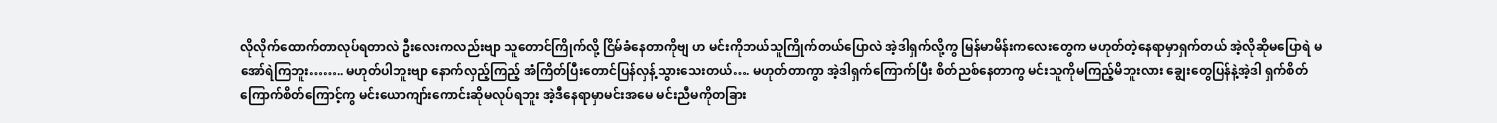လိုလိုက်ထောက်တာလုပ်ရတာလဲ ဦးလေးကလည်းဗျာ သူတောင်ကြိုက်လို့ ငြိမ်ခံနေတာကိုဗျ ဟ မင်းကိုဘယ်သူကြိုက်တယ်ပြောလဲ အဲ့ဒါရှက်လို့ကွ မြန်မာမိန်းကလေးတွေက မဟုတ်တဲ့နေရာမှာရှက်တယ် အဲ့လိုဆိုမပြောရဲ မအော်ရဲကြဘူး…….. မဟုတ်ပါဘူးဗျာ နောက်လှည့်ကြည့် အံကြိတ်ပြီးတောင်ပြန်လှန့်သွားသေးတယ်…. မဟုတ်တာကွာ အဲ့ဒါရှက်ကြောက်ပြီး စိတ်ညစ်နေတာကွ မင်းသူကိုမကြည့်မိဘူးလား ချွေးတွေပြန်နဲ့အဲ့ဒါ ရှက်စိတ်ကြောက်စိတ်ကြောင့်ကွ မင်းယောကျာ်းကောင်းဆိုမလုပ်ရဘူး အဲ့ဒီနေရာမှာမင်းအမေ မင်းညီမကိုတခြား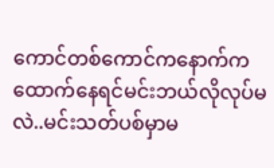ကောင်တစ်ကောင်ကနောက်ကထောက်နေရင်မင်းဘယ်လိုလုပ်မလဲ..မင်းသတ်ပစ်မှာမ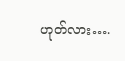ဟုတ်လား….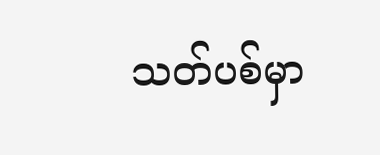သတ်ပစ်မှာ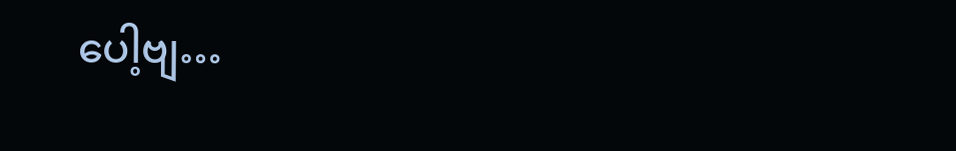ပေါ့ဗျ…